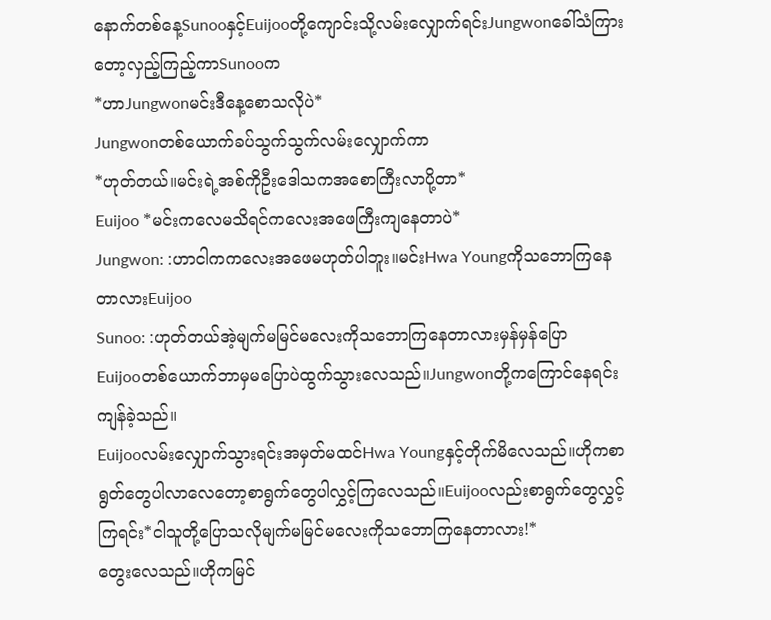နောက်တစ်နေ့Sunooနှင့်Euijooတို့ကျောင်းသို့လမ်းလျှောက်ရင်းJungwonခေါ်သံကြားတော့လှည့်ကြည့်ကာSunooက
*ဟာJungwonမင်းဒီနေ့စောသလိုပဲ*
Jungwonတစ်ယောက်ခပ်သွက်သွက်လမ်းလျှောက်ကာ
*ဟုတ်တယ်။မင်းရဲ့အစ်ကိုဦးဒေါသကအစောကြီးလာပို့တာ*
Euijoo *မင်းကလေမသိရင်ကလေးအဖေကြီးကျနေတာပဲ*
Jungwon: :ဟာငါကကလေးအဖေမဟုတ်ပါဘူး။မင်းHwa YoungကိုသဘောကြနေတာလားEuijoo
Sunoo: :ဟုတ်တယ်အဲ့မျက်မမြင်မလေးကိုသဘောကြနေတာလားမှန်မှန်ပြော
Euijooတစ်ယောက်ဘာမှမပြောပဲထွက်သွားလေသည်။Jungwonတို့ကကြောင်နေရင်းကျန်ခဲ့သည်။
Euijooလမ်းလျှောက်သွားရင်းအမှတ်မထင်Hwa Youngနှင့်တိုက်မိလေသည်။ဟိုကစာရွတ်တွေပါလာလေတော့စာရွက်တွေပါလွှင့်ကြလေသည်။Euijooလည်းစာရွက်တွေလွှင့်ကြရင်း*ငါသူတို့ပြောသလိုမျက်မမြင်မလေးကိုသဘောကြနေတာလား!*
တွေးလေသည်။ဟိုကမြင်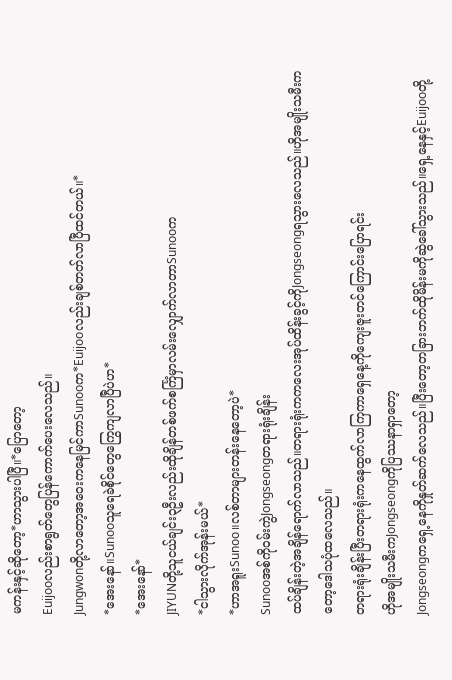မကန်းနှင့်ဆိုတော့*ဟာသွားပါပြီ။*ပြောတော့
Euijooလည်းစာရွတ်တွေပြန်ကောက်ပေးလေသည်။
Jungwonတို့လာတော့အဝေးကနေမြင်ကာSunooက*Euijooလည်းချစ်တတ်လာပြီထင်တယ်။*
*အေးနော်။Sunooသူရေခဲစိုင်တွေကြွေကျလာပြီပဲဟ*
*အေးနော်*
JIYUNတို့သူငယ်ချင်း၃ဦးလည်းထိုချိန်တစ်ဖက်စင်္ကြံမှာလမ်းလျှောက်လာတာSunooက
*ငါသွားလိုက်အုန်းမယ်*
*ဟာအရူးSunoo။လစ်တာများတန်းနေတော့ပဲ*
Sunooအစ်ကို၀မ်းကွဲJongseongတရားရုံးချိန်း
ထပ်ချိန်းတဲ့အချိန်ရောက်လာသည်။တရားရုံးကကလေးအုပ်ထိန်းခွင့်ကိုJongseongရသွားလေသည်။ဟိုအမျိုးသမီးကတော့ဒေါသပုံထလေသည်။
တရားရုံးချိန်းပြီးတရားရုံးကနေထွက်လာကြကာရှေနေ့ကိုကျေးဇူးတင်ကြောင်းပြောရင်း
ဟိုအမျိုးသမီးကJongseongကိုပြဿနာရှာတော့
Jongseongကရှေ့နေကိုနှုတ်ဆက်လေသည်။ပြီးတော့တခြားဘက်ထိုမိန်းမကိုဆွဲခေါ်သွားသည်။ရှေ့နေနှင့်Euijooတို့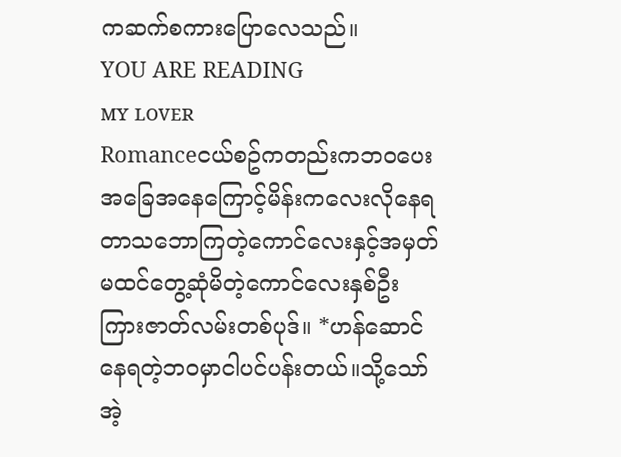ကဆက်စကားပြောလေသည်။
YOU ARE READING
ᴍʏ ʟᴏᴠᴇʀ
Romanceငယ်စဥ်ကတည်းကဘ၀ပေးအခြေအနေကြောင့်မိန်းကလေးလိုနေရတာသဘောကြတဲ့ကောင်လေးနှင့်အမှတ်မထင်တွေ့ဆုံမိတဲ့ကောင်လေးနှစ်ဦးကြားဇာတ်လမ်းတစ်ပုဒ်။ *ဟန်ဆောင်နေရတဲ့ဘ၀မှာငါပင်ပန်းတယ်။သို့သော်အဲ့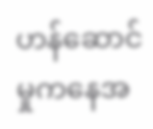ဟန်ဆောင်မှုကနေအ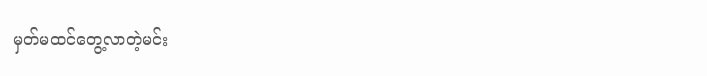မှတ်မထင်တွေ့လာတဲ့မင်း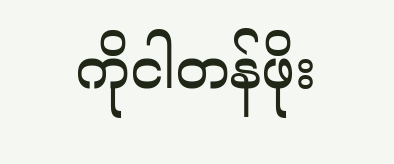ကိုငါတန်ဖိုး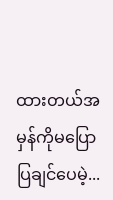ထားတယ်အမှန်ကိုမပြောပြချင်ပေမဲ့...